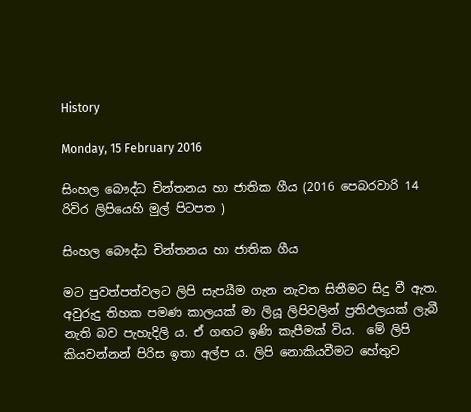History

Monday, 15 February 2016

සිංහල බෞද්ධ චින්තනය හා ජාතික ගීය (2016 පෙබරවාරි 14 රිවිර ලිපියෙහි මුල් පිටපත )

සිංහල බෞද්ධ චින්තනය හා ජාතික ගීය

මට පුවත්පත්වලට ලිපි සැපයීම ගැන නැවත සිතීමට සිදු වී ඇත. අවුරුදු තිහක පමණ කාලයක් මා ලියූ ලිපිවලින් ප්‍රතිඵලයක් ලැබී නැති බව පැහැදිලි ය. ඒ ගඟට ඉණි කැපීමක් විය.  මේ ලිපි කියවන්නන් පිරිස ඉතා අල්ප ය. ලිපි නොකියවීමට හේතුව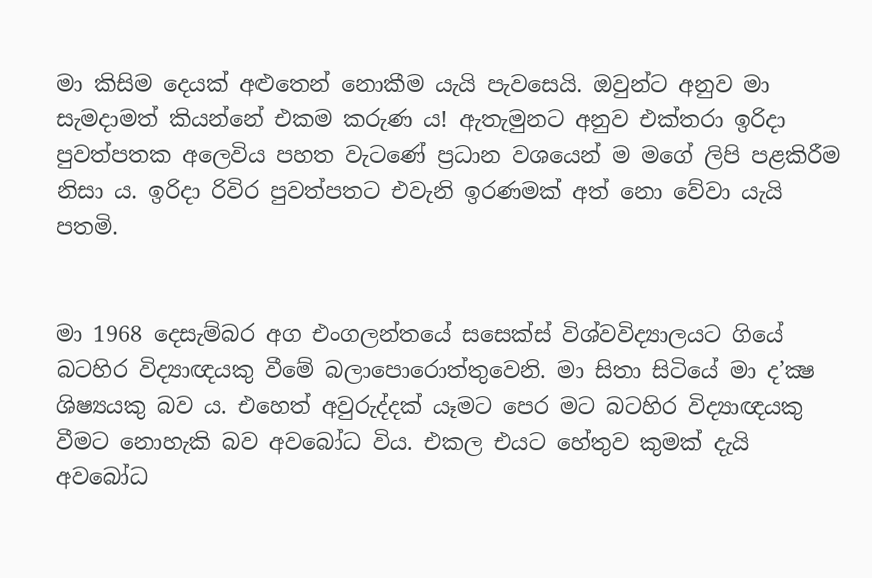මා කිසිම දෙයක් අළුතෙන් නොකීම යැයි පැවසෙයි. ඔවුන්ට අනුව මා සැමදාමත් කියන්නේ එකම කරුණ ය! ඇතැමුනට අනුව එක්තරා ඉරිදා පුවත්පතක අලෙවිය පහත වැටණේ ප්‍රධාන වශයෙන් ම මගේ ලිපි පළකිරීම නිසා ය. ඉරිදා රිවිර පුවත්පතට එවැනි ඉරණමක් අත් නො වේවා යැයි පතමි.


මා 1968 දෙසැම්බර අග එංගලන්තයේ සසෙක්ස් විශ්වවිද්‍යාලයට ගියේ බටහිර විද්‍යාඥයකු වීමේ බලාපොරොත්තුවෙනි. මා සිතා සිටියේ මා ද’ක්‍ෂ ශිෂ්‍යයකු බව ය. එහෙත් අවුරුද්දක් යෑමට පෙර මට බටහිර විද්‍යාඥයකු වීමට නොහැකි බව අවබෝධ විය. එකල එයට හේතුව කුමක් දැයි අවබෝධ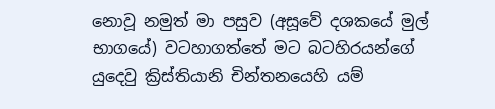නොවූ නමුත් මා පසුව (අසූවේ දශකයේ මුල් භාගයේ) වටහාගත්තේ මට බටහිරයන්ගේ යුදෙවු ක්‍රිස්තියානි චින්තනයෙහි යම්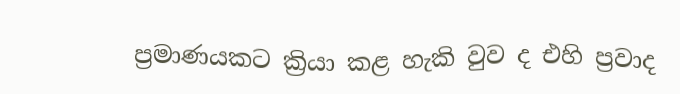ප්‍රමාණයකට ක්‍රියා කළ හැකි වුව ද එහි ප්‍රවාද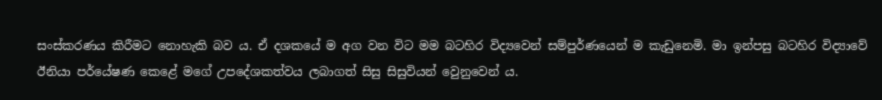සංස්කරණය කිරීමට නොහැකි බව ය. ඒ දශකයේ ම අග වන විට මම බටහිර විද්‍යවෙන් සම්පුර්ණයෙන් ම කැඩුනෙමි. මා ඉන්පසු බටහිර විද්‍යාවේ ඊනියා පර්යේෂණ කෙළේ මගේ උපදේශකත්වය ලබාගත් සිසු සිසුවියන් වෙුනුවෙන් ය.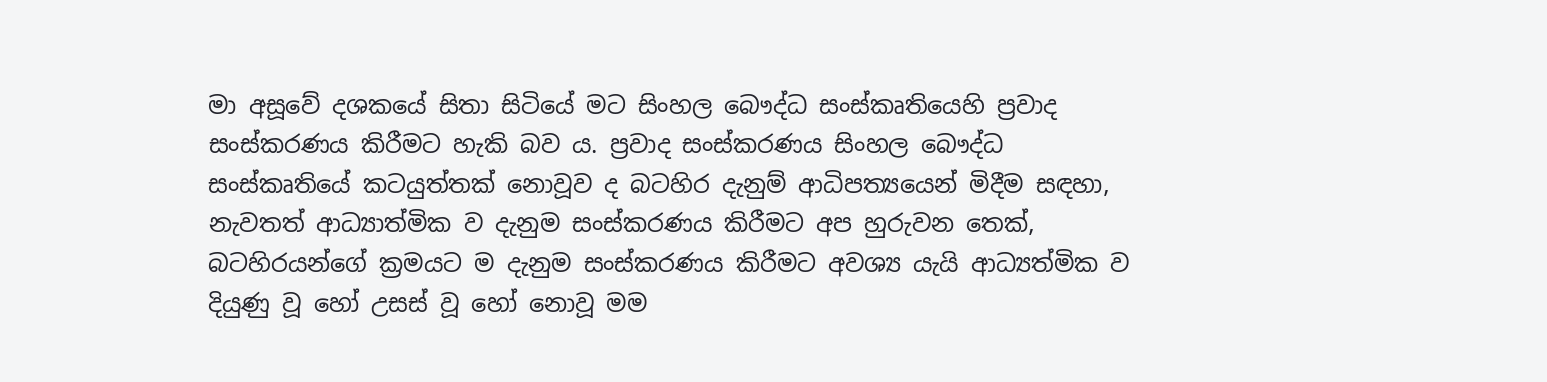මා අසූවේ දශකයේ සිතා සිටියේ මට සිංහල බෞද්ධ සංස්කෘතියෙහි ප්‍රවාද සංස්කරණය කිරීමට හැකි බව ය. ප්‍රවාද සංස්කරණය සිංහල බෞද්ධ සංස්කෘතියේ කටයුත්තක් නොවූව ද බටහිර දැනුම් ආධිපත්‍යයෙන් මිදීම සඳහා, නැවතත් ආධ්‍යාත්මික ව දැනුම සංස්කරණය කිරීමට අප හුරුවන තෙක්, බටහිරයන්ගේ ක්‍රමයට ම දැනුම සංස්කරණය කිරීමට අවශ්‍ය යැයි ආධ්‍යත්මික ව දියුණු වූ හෝ උසස් වූ හෝ නොවූ මම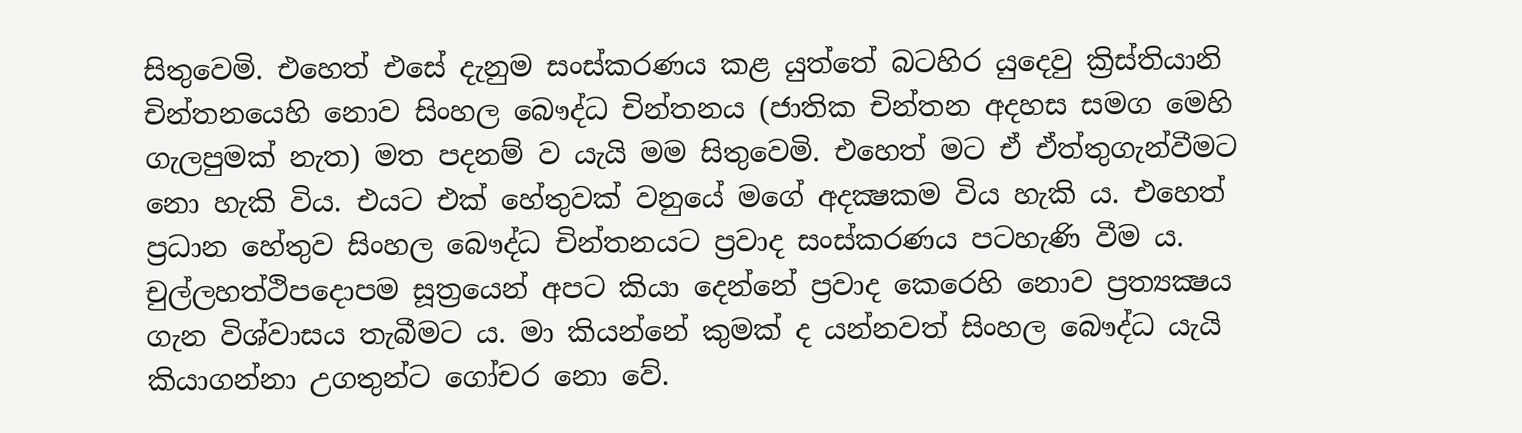සිතුවෙමි. එහෙත් එසේ දැනුම සංස්කරණය කළ යුත්තේ බටහිර යුදෙවු ක්‍රිස්තියානි චින්තනයෙහි නොව සිංහල බෞද්ධ චින්තනය (ජාතික චින්තන අදහස සමග මෙහි ගැලපුමක් නැත) මත පදනම් ව යැයි මම සිතුවෙමි. එහෙත් මට ඒ ඒත්තුගැන්වීමට නො හැකි විය. එයට එක් හේතුවක් වනුයේ මගේ අදක්‍ෂකම විය හැකි ය. එහෙත් ප්‍රධාන හේතුව සිංහල බෞද්ධ චින්තනයට ප්‍රවාද සංස්කරණය පටහැණි වීම ය. චුල්ලහත්ථිපදොපම සූත්‍රයෙන් අපට කියා දෙන්නේ ප්‍රවාද කෙරෙහි නොව ප්‍රත්‍යක්‍ෂය ගැන විශ්වාසය තැබීමට ය. මා කියන්නේ කුමක් ද යන්නවත් සිංහල බෞද්ධ යැයි කියාගන්නා උගතුන්ට ගෝචර නො වේ.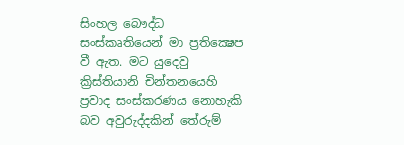සිංහල බෞද්ධ සංස්කෘතියෙන් මා ප්‍රතික්‍ෂෙප වී ඇත. මට යුදෙවු ක්‍රිස්තියානි චින්තනයෙහි ප්‍රවාද සංස්කරණය නොහැකි බව අවුරුද්දකින් තේරුම්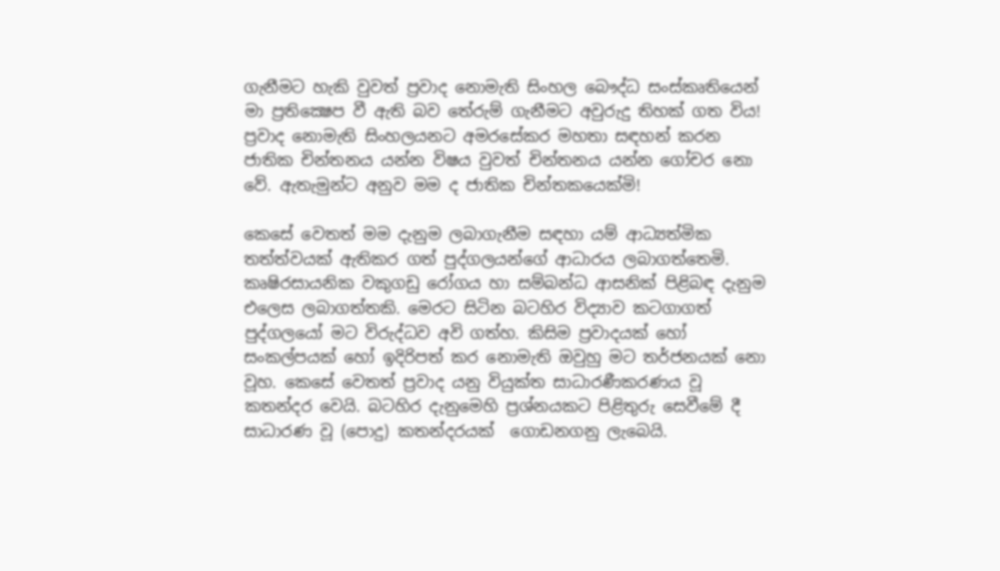ගැනීමට හැකි වුවත් ප්‍රවාද නොමැති සිංහල බෞද්ධ සංස්කෘතියෙන් මා ප්‍රතික්‍ෂෙප වී ඇති බව තේරුම් ගැනීමට අවුරුදු තිහක් ගත විය! ප්‍රවාද නොමැති සිංහලයනට අමරසේකර මහතා සඳහන් කරන ජාතික චින්තනය යන්න විෂය වුවත් චින්තනය යන්න ගෝචර නො වේ. ඇතැමුන්ට අනුව මම ද ජාතික චින්තකයෙක්මි!

කෙසේ වෙතත් මම දැනුම ලබාගැනීම සඳහා යම් ආධ්‍යත්මික තත්ත්වයක් ඇතිකර ගත් පුද්ගලයන්ගේ ආධාරය ලබාගත්තෙමි. කෘෂිරසායනික වකුගඩු රෝගය හා සම්බන්ධ ආසනික් පිළිබඳ දැනුම එලෙස ලබාගත්තකි. මෙරට සිටින බටහිර විද්‍යාව කටගාගත් පුද්ගලයෝ මට විරුද්ධව අවි ගත්හ. කිසිම ප්‍රවාදයක් හෝ සංකල්පයක් හෝ ඉදිරිපත් කර නොමැති ඔවුහු මට තර්ජනයක් නො වූහ. කෙසේ වෙතත් ප්‍රවාද යනු වියුක්ත සාධාරණීකරණය වූ කතන්දර වෙයි. බටහිර දැනුමෙහි ප්‍රශ්නයකට පිළිතුරු සෙවීමේ දී සාධාරණ වූ (පොදු) කතන්දරයක්  ගොඩනගනු ලැබෙයි.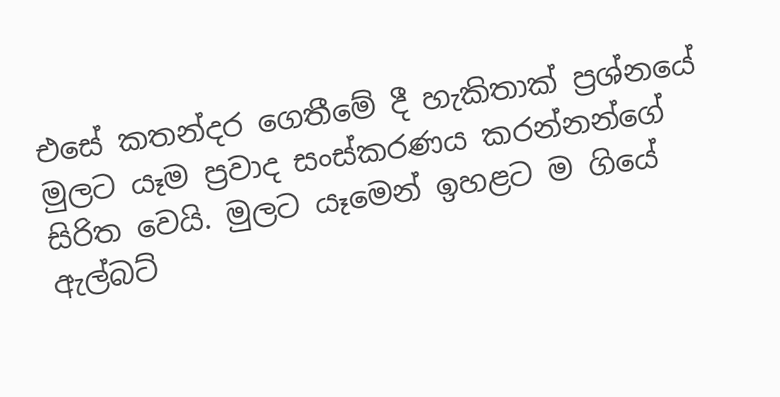එසේ කතන්දර ගෙතීමේ දී හැකිතාක් ප්‍රශ්නයේ මුලට යෑම ප්‍රවාද සංස්කරණය කරන්නන්ගේ සිරිත වෙයි. මුලට යෑමෙන් ඉහළට ම ගියේ ඇල්බට්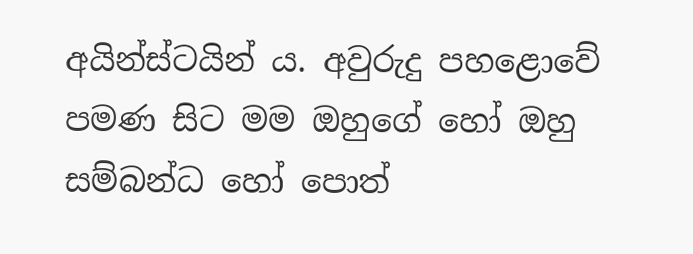අයින්ස්ටයින් ය. අවුරුදු පහළොවේ පමණ සිට මම ඔහුගේ හෝ ඔහු සම්බන්ධ හෝ පොත්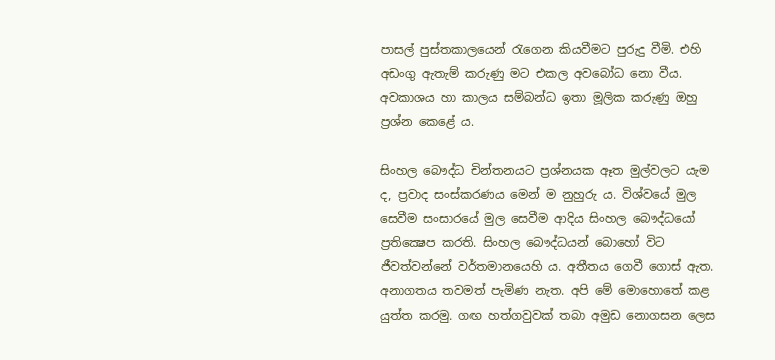පාසල් පුස්තකාලයෙන් රැගෙන කියවීමට පුරුදු වීමි. එහි අඩංගු ඇතැම් කරුණු මට එකල අවබෝධ නො වීය. අවකාශය හා කාලය සම්බන්ධ ඉතා මූලික කරුණු ඔහු ප්‍රශ්න කෙළේ ය.

සිංහල බෞද්ධ චින්තනයට ප්‍රශ්නයක ඈත මුල්වලට යැම  ද, ප්‍රවාද සංස්කරණය මෙන් ම නුහුරු ය. විශ්වයේ මුල සෙවීම සංසාරයේ මුල සෙවීම ආදිය සිංහල බෞද්ධයෝ ප්‍රතික්‍ෂෙප කරති. සිංහල බෞද්ධයන් බොහෝ විට ජීවත්වන්නේ වර්තමානයෙහි ය. අතීතය ගෙවී ගොස් ඇත. අනාගතය තවමත් පැමිණ නැත. අපි මේ මොහොතේ කළ යුත්ත කරමු. ගඟ හත්ගවුවක් තබා අමුඩ නොගසන ලෙස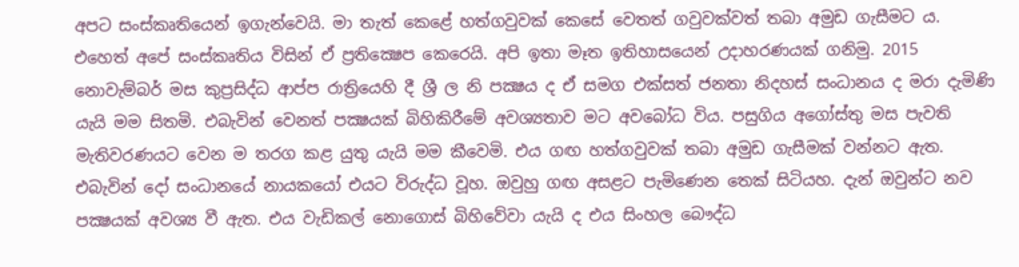අපට සංස්කෘතියෙන් ඉගැන්වෙයි. මා තැත් කෙළේ හත්ගවුවක් කෙසේ වෙතත් ගවුවක්වත් තබා අමුඩ ගැසීමට ය. එහෙත් අපේ සංස්කෘතිය විසින් ඒ ප්‍රතික්‍ෂෙප කෙරෙයි. අපි ඉතා මෑත ඉතිහාසයෙන් උදාහරණයක් ගනිමු. 2015 නොවැම්බර් මස කුප්‍රසිද්ධ ආප්ප රාත්‍රියෙහි දී ශ්‍රී ල නි පක්‍ෂය ද ඒ සමග එක්සත් ජනතා නිදහස් සංධානය ද මරා දැමිණි යැයි මම සිතමි. එබැවින් වෙනත් පක්‍ෂයක් බිහිකිරීමේ අවශ්‍යතාව මට අවබෝධ විය. පසුගිය අගෝස්තු මස පැවති මැතිවරණයට වෙන ම තරග කළ යුතු යැයි මම කීවෙමි. එය ගඟ හත්ගවුවක් තබා අමුඩ ගැසීමක් වන්නට ඇත. එබැවින් දෝ සංධානයේ නායකයෝ එයට විරුද්ධ වූහ. ඔවුහු ගඟ අසළට පැමිණෙන තෙක් සිටියහ. දැන් ඔවුන්ට නව පක්‍ෂයක් අවශ්‍ය වී ඇත. එය වැඩිකල් නොගොස් බිහිවේවා යැයි ද එය සිංහල බෞද්ධ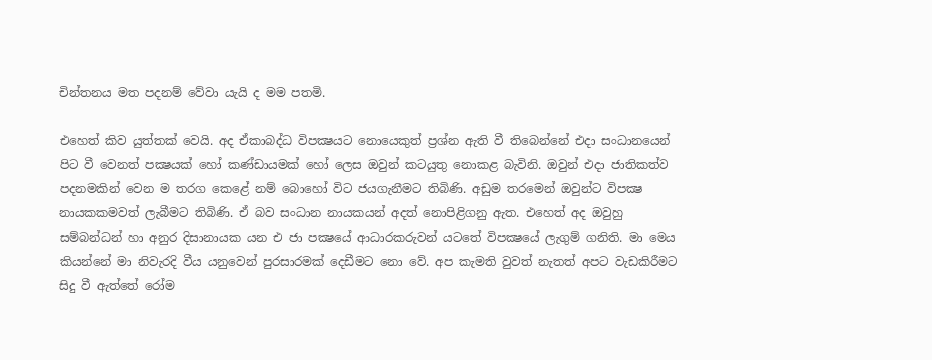චින්තනය මත පදනම් වේවා යැයි ද මම පතමි.

එහෙත් කිව යුත්තක් වෙයි. අද ඒකාබද්ධ විපක්‍ෂයට නොයෙකුත් ප්‍රශ්න ඇති වී තිබෙන්නේ එදා සංධානයෙන් පිට වී වෙනත් පක්‍ෂයක් හෝ කණ්ඩායමක් හෝ ලෙස ඔවුන් කටයුතු නොකළ බැවිනි. ඔවුන් එදා ජාතිකත්ව පදනමකින් වෙන ම තරග කෙළේ නම් බොහෝ විට ජයගැනීමට තිබිණි. අඩුම තරමෙන් ඔවුන්ට විපක්‍ෂ නායකකමවත් ලැබීමට තිබිණි. ඒ බව සංධාන නායකයන් අදත් නොපිළිගනු ඇත. එහෙත් අද ඔවුහු සම්බන්ධන් හා අනුර දිසානායක යන එ ජා පක්‍ෂයේ ආධාරකරුවන් යටතේ විපක්‍ෂයේ ලැගුම් ගනිති. මා මෙය කියන්නේ මා නිවැරදි වීය යනුවෙන් පුරසාරමක් දෙඩීමට නො වේ. අප කැමති වුවත් නැතත් අපට වැඩකිරීමට සිදු වී ඇත්තේ රෝම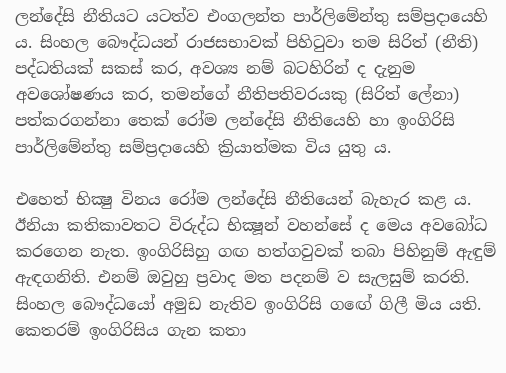ලන්දේසි නීතියට යටත්ව එංගලන්ත පාර්ලිමේන්තු සම්ප්‍රදායෙහි ය. සිංහල බෞද්ධයන් රාජසභාවක් පිහිටුවා තම සිරිත් (නීති) පද්ධතියක් සකස් කර, අවශ්‍ය නම් බටහිරින් ද දැනුම අවශෝෂණය කර, තමන්ගේ නීතිපතිවරයකු (සිරිත් ලේනා) පත්කරගන්නා තෙක් රෝම ලන්දේසි නීතියෙහි හා ඉංගිරිසි පාර්ලිමේන්තු සම්ප්‍රදායෙහි ක්‍රියාත්මක විය යුතු ය.

එහෙත් භික්‍ෂු විනය රෝම ලන්දේසි නීතියෙන් බැහැර කළ ය. ඊනියා කතිකාවතට විරුද්ධ භික්‍ෂූන් වහන්සේ ද මෙය අවබෝධ කරගෙන නැත. ඉංගිරිසිහු ගඟ හත්ගවුවක් තබා පිහිනුම් ඇඳුම් ඇඳගනිති. එනම් ඔවුහු ප්‍රවාද මත පදනම් ව සැලසුම් කරති. සිංහල බෞද්ධයෝ අමුඩ නැතිව ඉංගිරිසි ගඟේ ගිලී මිය යති.  කෙතරම් ඉංගිරිසිය ගැන කතා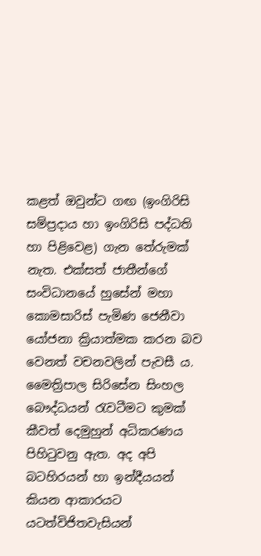කළත් ඔවුන්ට ගඟ (ඉංගිරිසි සම්ප්‍රදාය හා ඉංගිරිසි පද්ධති හා පිළිවෙළ) ගැන තේරුමක් නැත. එක්සත් ජාතීන්ගේ සංවිධානයේ හුසේන් මහා කොමසාරිස් පැමිණ ජෙනීවා යෝජනා ක්‍රියාත්මක කරන බව වෙනත් වචනවලින් පැවසී ය. මෛත්‍රිපාල සිරිසේන සිංහල බෞද්ධයන් රැවටීමට කුමක් කීවත් දෙමුහුන් අධිකරණය පිහිටුවනු ඇත. අද අපි බටහිරයන් හා ඉන්දීයයන් කියන ආකාරයට යටත්විජිතවැසියන්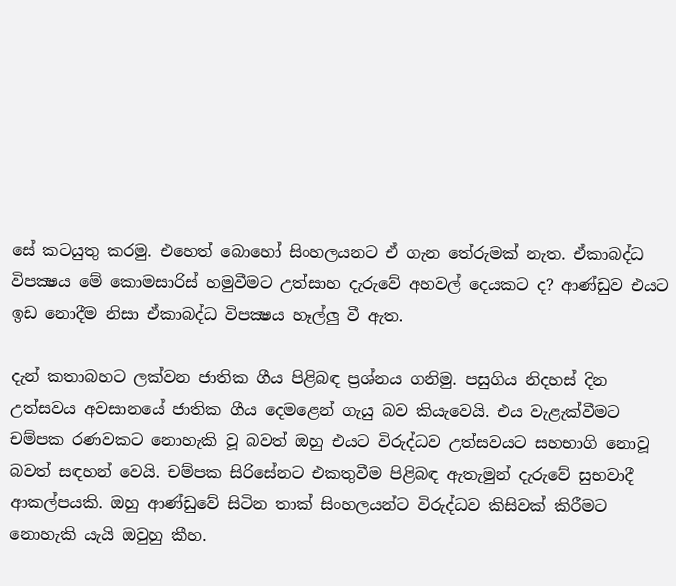සේ කටයුතු කරමු. එහෙත් බොහෝ සිංහලයනට ඒ ගැන තේරුමක් නැත. ඒකාබද්ධ විපක්‍ෂය මේ කොමසාරිස් හමුවීමට උත්සාහ දැරුවේ අහවල් දෙයකට ද? ආණ්ඩුව එයට ඉඩ නොදීම නිසා ඒකාබද්ධ විපක්‍ෂය හෑල්ලු වී ඇත.

දැන් කතාබහට ලක්වන ජාතික ගීය පිළිබඳ ප්‍රශ්නය ගනිමු. පසුගිය නිදහස් දින උත්සවය අවසානයේ ජාතික ගීය දෙමළෙන් ගැයු බව කියැවෙයි. එය වැළැක්වීමට චම්පක රණවකට නොහැකි වූ බවත් ඔහු එයට විරුද්ධව උත්සවයට සහභාගි නොවූ බවත් සඳහන් වෙයි. චම්පක සිරිසේනට එකතුවීම පිළිබඳ ඇතැමුන් දැරුවේ සුභවාදී ආකල්පයකි. ඔහු ආණ්ඩුවේ සිටින තාක් සිංහලයන්ට විරුද්ධව කිසිවක් කිරීමට නොහැකි යැයි ඔවුහු කීහ.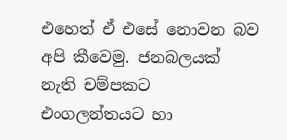එහෙත් ඒ එසේ නොවන බව අපි කීවෙමු. ජනබලයක් නැති චම්පකට එංගලන්තයට හා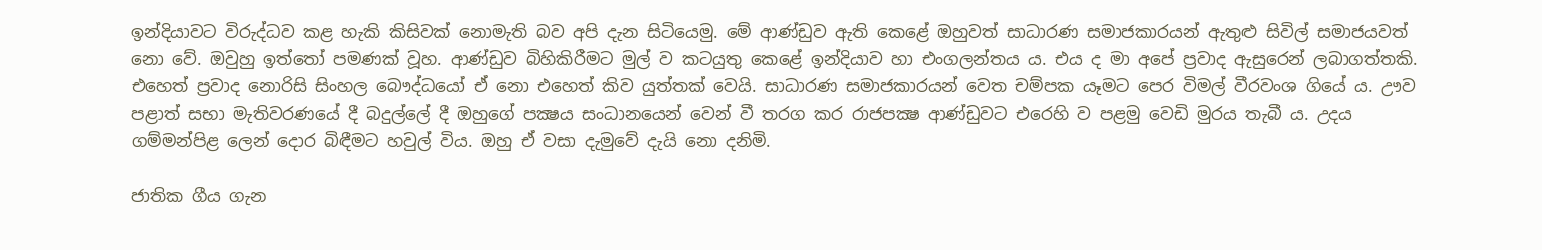ඉන්දියාවට විරුද්ධව කළ හැකි කිසිවක් නොමැති බව අපි දැන සිටියෙමු. මේ ආණ්ඩුව ඇති කෙළේ ඔහුවත් සාධාරණ සමාජකාරයන් ඇතුළු සිවිල් සමාජයවත් නො වේ. ඔවුහු ඉත්තෝ පමණක් වූහ. ආණ්ඩුව බිහිකිරීමට මුල් ව කටයුතු කෙළේ ඉන්දියාව හා එංගලන්තය ය. එය ද මා අපේ ප්‍රවාද ඇසුරෙන් ලබාගත්තකි. එහෙත් ප්‍රවාද නොරිසි සිංහල බෞද්ධයෝ ඒ නො එහෙත් කිව යුත්තක් වෙයි. සාධාරණ සමාජකාරයන් වෙත චම්පක යෑමට පෙර විමල් වීරවංශ ගියේ ය. ඌව පළාත් සභා මැතිවරණයේ දී බදුල්ලේ දී ඔහුගේ පක්‍ෂය සංධානයෙන් වෙන් වී තරග කර රාජපක්‍ෂ ආණ්ඩුවට එරෙහි ව පළමු වෙඩි මුරය තැබී ය. උදය ගම්මන්පිළ ලෙන් දොර බිඳීමට හවුල් විය. ඔහු ඒ වසා දැමුවේ දැයි නො දනිමි.

ජාතික ගීය ගැන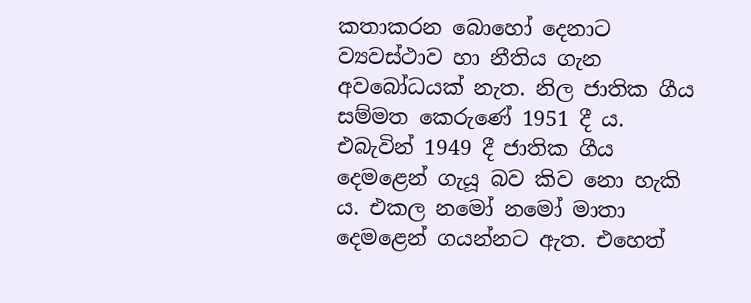කතාකරන බොහෝ දෙනාට ව්‍යවස්ථාව හා නීතිය ගැන අවබෝධයක් නැත. නිල ජාතික ගීය සම්මත කෙරුණේ 1951 දී ය. එබැවින් 1949 දී ජාතික ගීය දෙමළෙන් ගැයූ බව කිව නො හැකි ය. එකල නමෝ නමෝ මාතා දෙමළෙන් ගයන්නට ඇත. එහෙත්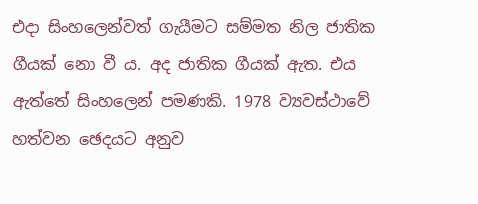එදා සිංහලෙන්වත් ගැයීමට සම්මත නිල ජාතික ගීයක් නො වී ය. අද ජාතික ගීයක් ඇත. එය ඇත්තේ සිංහලෙන් පමණකි. 1978 ව්‍යවස්ථාවේ හත්වන ඡෙදයට අනුව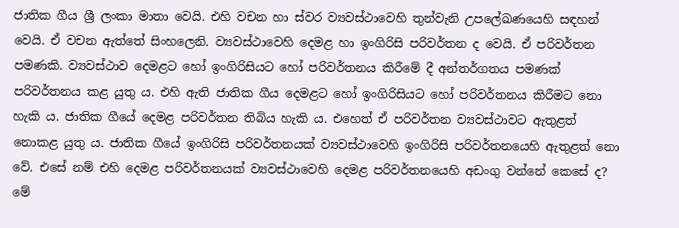ජාතික ගීය ශ්‍රී ලංකා මාතා වෙයි. එහි වචන හා ස්වර ව්‍යවස්ථාවෙහි තුන්වැනි උපලේඛණයෙහි සඳහන් වෙයි. ඒ වචන ඇත්තේ සිංහලෙනි. ව්‍යවස්ථාවෙහි දෙමළ හා ඉංගිරිසි පරිවර්තන ද වෙයි. ඒ පරිවර්තන පමණකි. ව්‍යවස්ථාව දෙමළට හෝ ඉංගිරිසියට හෝ පරිවර්තනය කිරීමේ දී අන්තර්ගතය පමණක් පරිවර්තනය කළ යුතු ය. එහි ඇති ජාතික ගීය දෙමළට හෝ ඉංගිරිසියට හෝ පරිවර්තනය කිරීමට නො හැකි ය. ජාතික ගීයේ දෙමළ පරිවර්තන තිබිය හැකි ය. එහෙත් ඒ පරිවර්තන ව්‍යවස්ථාවට ඇතුළත් නොකළ යුතු ය. ජාතික ගීයේ ඉංගිරිසි පරිවර්තනයක් ව්‍යවස්ථාවෙහි ඉංගිරිසි පරිවර්තනයෙහි ඇතුළත් නො වේ. එසේ නම් එහි දෙමළ පරිවර්තනයක් ව්‍යවස්ථාවෙහි දෙමළ පරිවර්තනයෙහි අඩංගු වන්නේ කෙසේ ද? මේ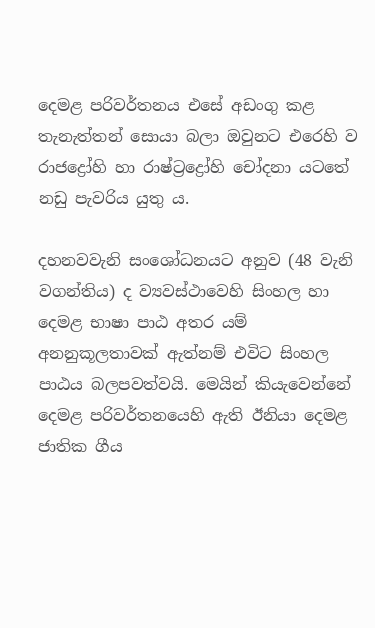දෙමළ පරිවර්තනය එසේ අඩංගු කළ තැනැත්තන් සොයා බලා ඔවුනට එරෙහි ව රාජද්‍රෝහි හා රාෂ්ට්‍රද්‍රෝහි චෝදනා යටතේ නඩු පැවරිය යුතු ය.

දහනවවැනි සංශෝධනයට අනුව (48 වැනි වගන්තිය) ද ව්‍යවස්ථාවෙහි සිංහල හා දෙමළ භාෂා පාඨ අතර යම් අනනුකූලතාවක් ඇත්නම් එවිට සිංහල පාඨය බලපවත්වයි. මෙයින් කියැවෙන්නේ දෙමළ පරිවර්තනයෙහි ඇති ඊනියා දෙමළ ජාතික ගීය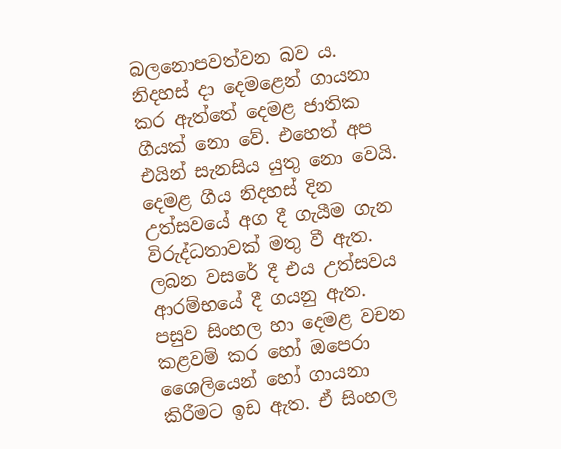බලනොපවත්වන බව ය. නිදහස් දා දෙමළෙන් ගායනා කර ඇත්තේ දෙමළ ජාතික ගීයක් නො වේ. එහෙත් අප එයින් සැනසිය යුතු නො වෙයි. දෙමළ ගීය නිදහස් දින උත්සවයේ අග දී ගැයීම ගැන විරුද්ධතාවක් මතු වී ඇත. ලබන වසරේ දී එය උත්සවය ආරම්භයේ දී ගයනු ඇත. පසුව සිංහල හා දෙමළ වචන කළවම් කර හෝ ඔපෙරා ශෛලියෙන් හෝ ගායනා කිරීමට ඉඩ ඇත. ඒ සිංහල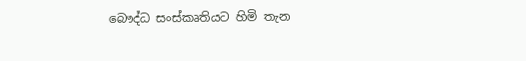බෞද්ධ සංස්කෘතියට හිමි තැන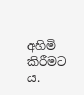අහිමි කිරීමට ය.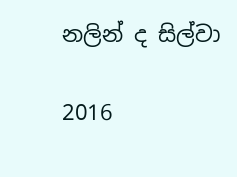නලින් ද සිල්වා

2016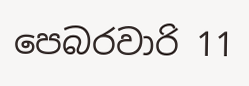පෙබරවාරි 11